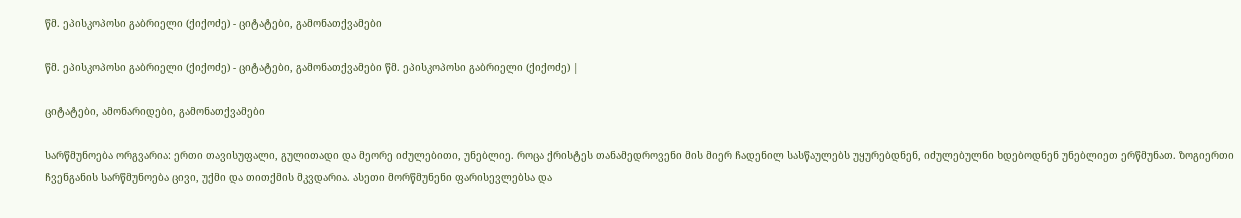წმ. ეპისკოპოსი გაბრიელი (ქიქოძე) - ციტატები, გამონათქვამები

წმ. ეპისკოპოსი გაბრიელი (ქიქოძე) - ციტატები, გამონათქვამები წმ. ეპისკოპოსი გაბრიელი (ქიქოძე) |

ციტატები, ამონარიდები, გამონათქვამები

სარწმუნოება ორგვარია: ერთი თავისუფალი, გულითადი და მეორე იძულებითი, უნებლიე. როცა ქრისტეს თანამედროვენი მის მიერ ჩადენილ სასწაულებს უყურებდნენ, იძულებულნი ხდებოდნენ უნებლიეთ ერწმუნათ. ზოგიერთი ჩვენგანის სარწმუნოება ცივი, უქმი და თითქმის მკვდარია. ასეთი მორწმუნენი ფარისევლებსა და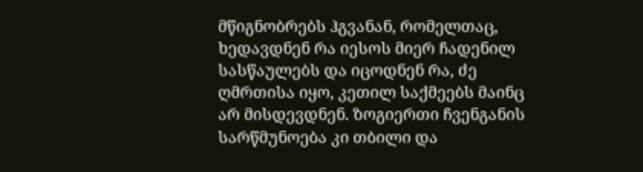მწიგნობრებს ჰგვანან, რომელთაც, ხედავდნენ რა იესოს მიერ ჩადენილ სასწაულებს და იცოდნენ რა, ძე ღმრთისა იყო, კეთილ საქმეებს მაინც არ მისდევდნენ. ზოგიერთი ჩვენგანის სარწმუნოება კი თბილი და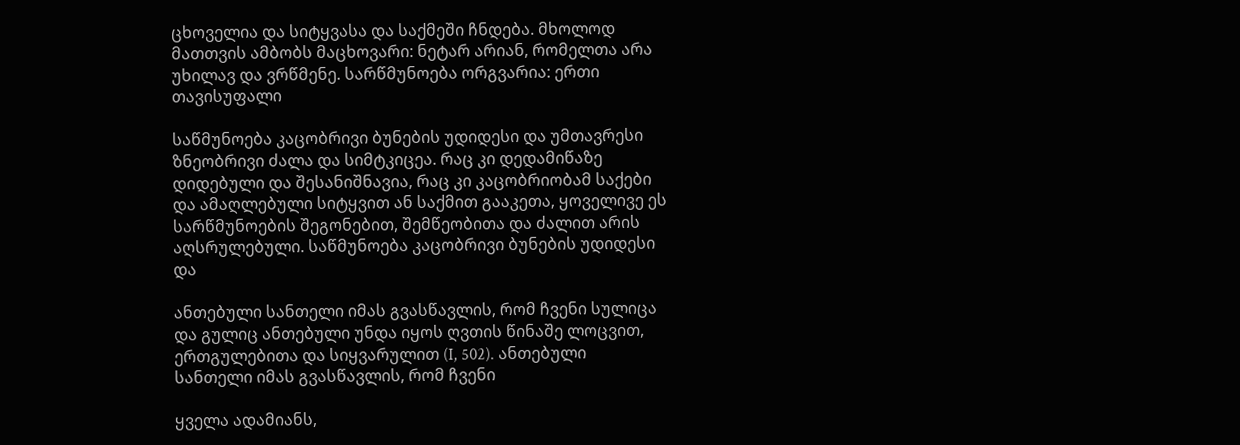ცხოველია და სიტყვასა და საქმეში ჩნდება. მხოლოდ მათთვის ამბობს მაცხოვარი: ნეტარ არიან, რომელთა არა უხილავ და ვრწმენე. სარწმუნოება ორგვარია: ერთი თავისუფალი

საწმუნოება კაცობრივი ბუნების უდიდესი და უმთავრესი ზნეობრივი ძალა და სიმტკიცეა. რაც კი დედამიწაზე დიდებული და შესანიშნავია, რაც კი კაცობრიობამ საქები და ამაღლებული სიტყვით ან საქმით გააკეთა, ყოველივე ეს სარწმუნოების შეგონებით, შემწეობითა და ძალით არის აღსრულებული. საწმუნოება კაცობრივი ბუნების უდიდესი და

ანთებული სანთელი იმას გვასწავლის, რომ ჩვენი სულიცა და გულიც ანთებული უნდა იყოს ღვთის წინაშე ლოცვით, ერთგულებითა და სიყვარულით (I, 502). ანთებული სანთელი იმას გვასწავლის, რომ ჩვენი

ყველა ადამიანს,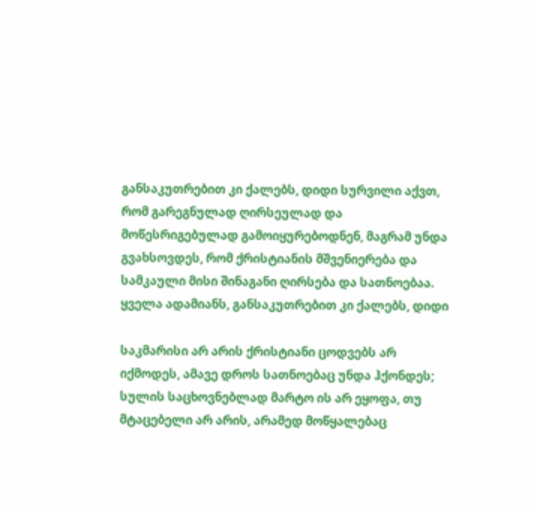განსაკუთრებით კი ქალებს, დიდი სურვილი აქვთ, რომ გარეგნულად ღირსეულად და მოწესრიგებულად გამოიყურებოდნენ, მაგრამ უნდა გვახსოვდეს, რომ ქრისტიანის მშვენიერება და სამკაული მისი შინაგანი ღირსება და სათნოებაა. ყველა ადამიანს, განსაკუთრებით კი ქალებს, დიდი

საკმარისი არ არის ქრისტიანი ცოდვებს არ იქმოდეს, ამავე დროს სათნოებაც უნდა ჰქონდეს; სულის საცხოვნებლად მარტო ის არ ეყოფა, თუ მტაცებელი არ არის, არამედ მოწყალებაც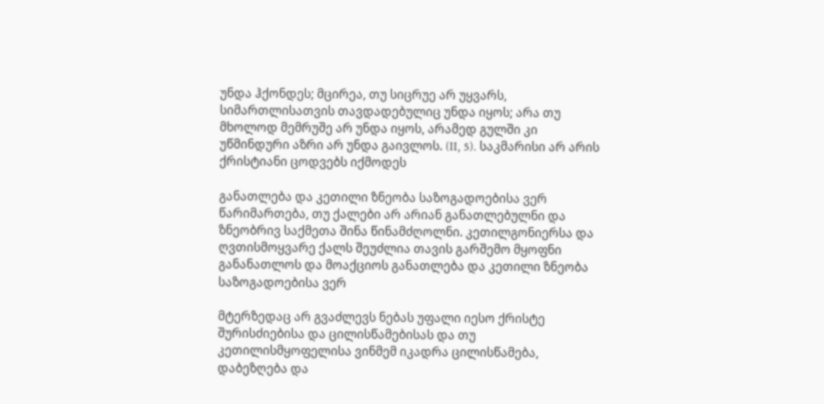უნდა ჰქონდეს; მცირეა, თუ სიცრუე არ უყვარს, სიმართლისათვის თავდადებულიც უნდა იყოს; არა თუ მხოლოდ მემრუშე არ უნდა იყოს, არამედ გულში კი უწმინდური აზრი არ უნდა გაივლოს. (II, 5). საკმარისი არ არის ქრისტიანი ცოდვებს იქმოდეს

განათლება და კეთილი ზნეობა საზოგადოებისა ვერ წარიმართება, თუ ქალები არ არიან განათლებულნი და ზნეობრივ საქმეთა შინა წინამძღოლნი. კეთილგონიერსა და ღვთისმოყვარე ქალს შეუძლია თავის გარშემო მყოფნი განანათლოს და მოაქციოს განათლება და კეთილი ზნეობა საზოგადოებისა ვერ

მტერზედაც არ გვაძლევს ნებას უფალი იესო ქრისტე შურისძიებისა და ცილისწამებისას და თუ კეთილისმყოფელისა ვინმემ იკადრა ცილისწამება, დაბეზღება და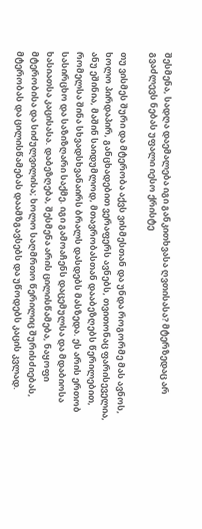შესმენა, სადღა დაემალება იგი განკითხვასა ღვთისასა? მტერზედაც არ გვაძლევს ნებას უფალი იესო ქრისტე

თუ ვისმეს შური და მტერობა აქვს ვისმესთან და უნდა როგორმე მას ავნოს, ხოლო პირდაპირ, განცხადებით ვერაფერს ავნებს, თვითონაც ფარისეველია, ანუ ეშინია, მაშინ საიდუმლოდ, მთავრობასთან დააბეზღებს წერილებით, რომელსა შინა სხვადსხვანაირს ბრალს დასდებს მასზედა. ეს არის ერთობ სასირცხო და საზიზღარი საქმე. იგი გამოაჩენს დაცემულსა და მდაბიოსა ხასიათსა კაცისასა. დაბეზღება, შესმენა არის ცილისწამება, ნაყოფი მტერობისა და სიძულვილისა; ხოლო საღმრთო წერილიც შურისძიებას, მტერობას და ცილისწამებას დაამზგავსებს და უწოდებს კაცის კვლად.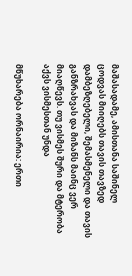მაშასადამე, ამისთანა საშინელ ცოდვას მიიღებს თავის თავზედ დამბეზღებელი, შემასმენელი და თავის განზრახვას და მიზანს მაინც ვერ მიაღწევს. თუ ვისმეს შური და მტერობა აქვს ვისმესთან უნდა

მწუხარება ორნაირია: ერთი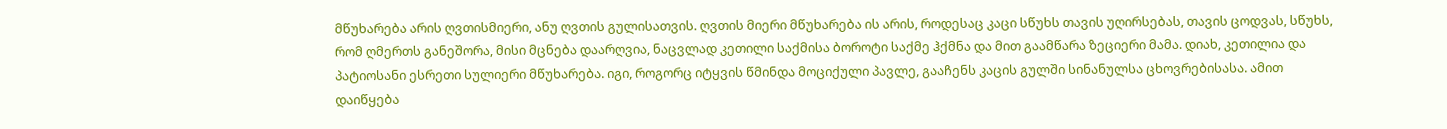მწუხარება არის ღვთისმიერი, ანუ ღვთის გულისათვის. ღვთის მიერი მწუხარება ის არის, როდესაც კაცი სწუხს თავის უღირსებას, თავის ცოდვას, სწუხს, რომ ღმერთს განეშორა, მისი მცნება დაარღვია, ნაცვლად კეთილი საქმისა ბოროტი საქმე ჰქმნა და მით გაამწარა ზეციერი მამა. დიახ, კეთილია და პატიოსანი ესრეთი სულიერი მწუხარება. იგი, როგორც იტყვის წმინდა მოციქული პავლე, გააჩენს კაცის გულში სინანულსა ცხოვრებისასა. ამით დაიწყება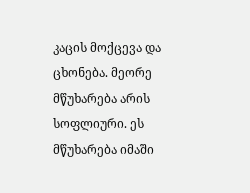კაცის მოქცევა და ცხონება. მეორე მწუხარება არის სოფლიური. ეს მწუხარება იმაში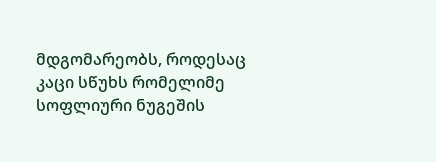მდგომარეობს, როდესაც კაცი სწუხს რომელიმე სოფლიური ნუგეშის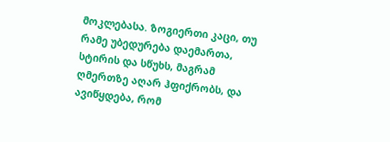მოკლებასა. ზოგიერთი კაცი, თუ რამე უბედურება დაემართა, სტირის და სწუხს, მაგრამ ღმერთზე აღარ ჰფიქრობს, და ავიწყდება, რომ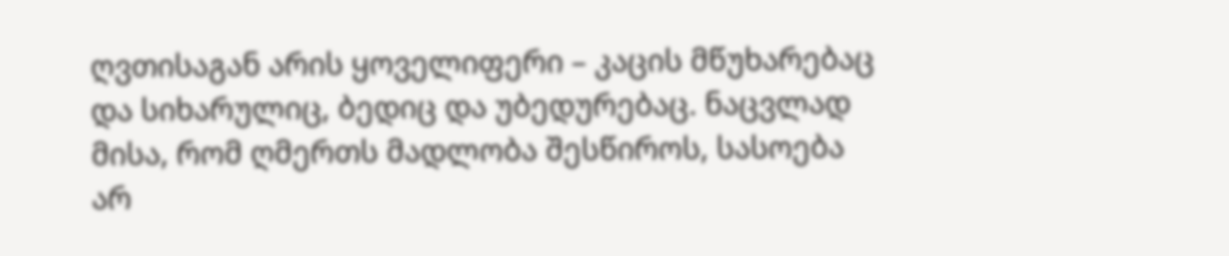ღვთისაგან არის ყოველიფერი – კაცის მწუხარებაც და სიხარულიც, ბედიც და უბედურებაც. ნაცვლად მისა, რომ ღმერთს მადლობა შესწიროს, სასოება არ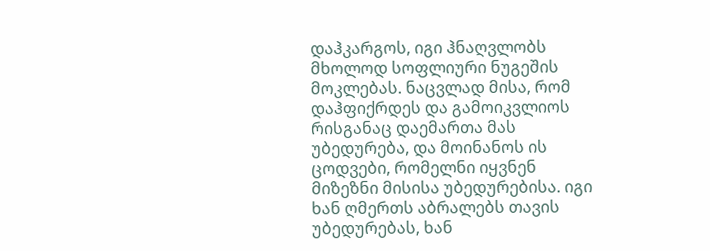დაჰკარგოს, იგი ჰნაღვლობს მხოლოდ სოფლიური ნუგეშის მოკლებას. ნაცვლად მისა, რომ დაჰფიქრდეს და გამოიკვლიოს რისგანაც დაემართა მას უბედურება, და მოინანოს ის ცოდვები, რომელნი იყვნენ მიზეზნი მისისა უბედურებისა. იგი ხან ღმერთს აბრალებს თავის უბედურებას, ხან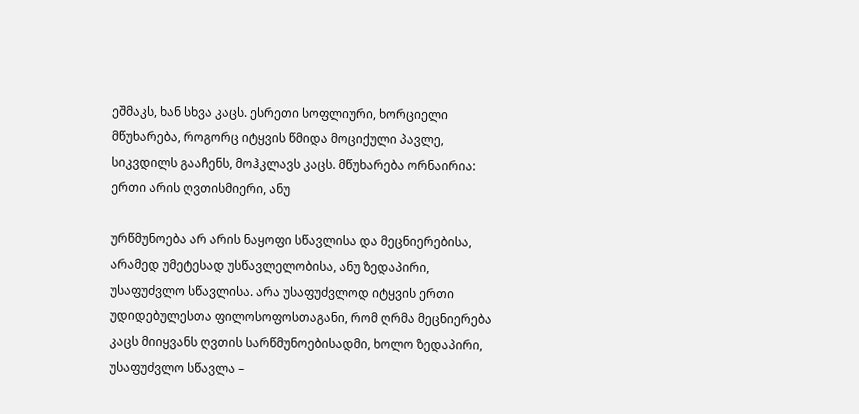ეშმაკს, ხან სხვა კაცს. ესრეთი სოფლიური, ხორციელი მწუხარება, როგორც იტყვის წმიდა მოციქული პავლე, სიკვდილს გააჩენს, მოჰკლავს კაცს. მწუხარება ორნაირია: ერთი არის ღვთისმიერი, ანუ

ურწმუნოება არ არის ნაყოფი სწავლისა და მეცნიერებისა, არამედ უმეტესად უსწავლელობისა, ანუ ზედაპირი, უსაფუძვლო სწავლისა. არა უსაფუძვლოდ იტყვის ერთი უდიდებულესთა ფილოსოფოსთაგანი, რომ ღრმა მეცნიერება კაცს მიიყვანს ღვთის სარწმუნოებისადმი, ხოლო ზედაპირი, უსაფუძვლო სწავლა –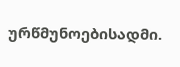ურწმუნოებისადმი.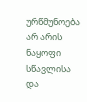ურწმუნოება არ არის ნაყოფი სწავლისა და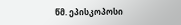წმ. ეპისკოპოსი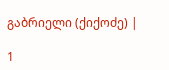გაბრიელი (ქიქოძე) |

1